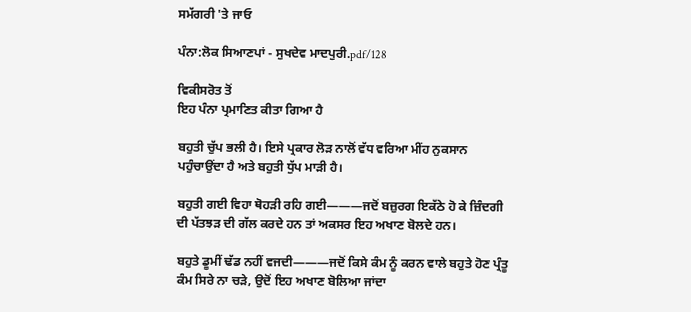ਸਮੱਗਰੀ 'ਤੇ ਜਾਓ

ਪੰਨਾ:ਲੋਕ ਸਿਆਣਪਾਂ - ਸੁਖਦੇਵ ਮਾਦਪੁਰੀ.pdf/128

ਵਿਕੀਸਰੋਤ ਤੋਂ
ਇਹ ਪੰਨਾ ਪ੍ਰਮਾਣਿਤ ਕੀਤਾ ਗਿਆ ਹੈ

ਬਹੁਤੀ ਚੁੱਪ ਭਲੀ ਹੈ। ਇਸੇ ਪ੍ਰਕਾਰ ਲੋੜ ਨਾਲੋਂ ਵੱਧ ਵਰਿਆ ਮੀਂਹ ਨੁਕਸਾਨ ਪਹੁੰਚਾਉਂਦਾ ਹੈ ਅਤੇ ਬਹੁਤੀ ਧੁੱਪ ਮਾੜੀ ਹੈ।

ਬਹੁਤੀ ਗਈ ਵਿਹਾ ਥੋਹੜੀ ਰਹਿ ਗਈ———ਜਦੋਂ ਬਜ਼ੁਰਗ ਇਕੱਠੇ ਹੋ ਕੇ ਜ਼ਿੰਦਗੀ ਦੀ ਪੱਤਝੜ ਦੀ ਗੱਲ ਕਰਦੇ ਹਨ ਤਾਂ ਅਕਸਰ ਇਹ ਅਖਾਣ ਬੋਲਦੇ ਹਨ।

ਬਹੁਤੇ ਡੂਮੀਂ ਢੱਡ ਨਹੀਂ ਵਜਦੀ———ਜਦੋਂ ਕਿਸੇ ਕੰਮ ਨੂੰ ਕਰਨ ਵਾਲੇ ਬਹੁਤੇ ਹੋਣ ਪ੍ਰੰਤੂ ਕੰਮ ਸਿਰੇ ਨਾ ਚੜੇ, ਉਦੋਂ ਇਹ ਅਖਾਣ ਬੋਲਿਆ ਜਾਂਦਾ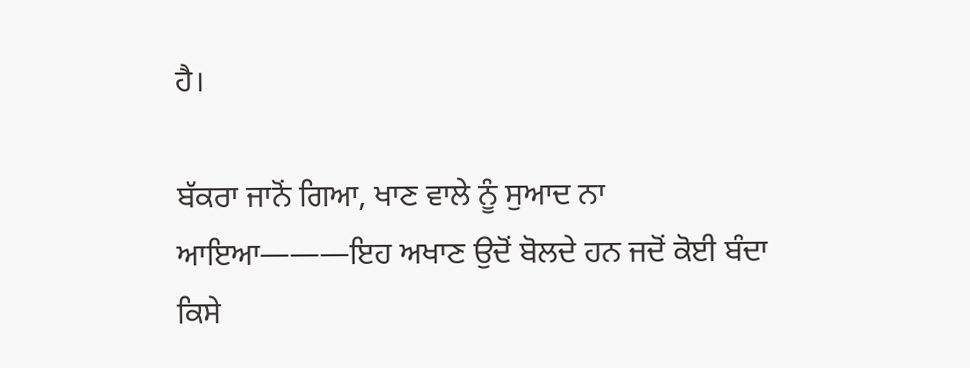ਹੈ।

ਬੱਕਰਾ ਜਾਨੋਂ ਗਿਆ, ਖਾਣ ਵਾਲੇ ਨੂੰ ਸੁਆਦ ਨਾ ਆਇਆ———ਇਹ ਅਖਾਣ ਉਦੋਂ ਬੋਲਦੇ ਹਨ ਜਦੋਂ ਕੋਈ ਬੰਦਾ ਕਿਸੇ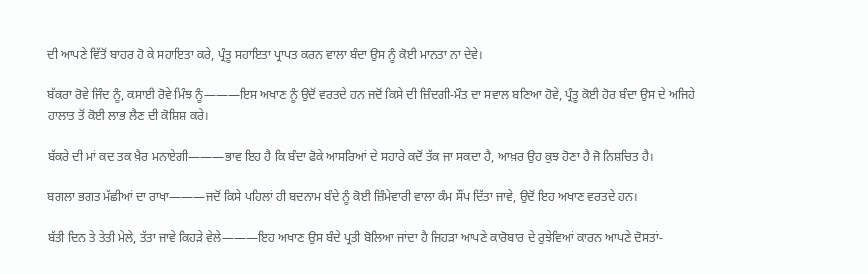ਦੀ ਆਪਣੇ ਵਿੱਤੋਂ ਬਾਹਰ ਹੋ ਕੇ ਸਹਾਇਤਾ ਕਰੇ, ਪ੍ਰੰਤੂ ਸਹਾਇਤਾ ਪ੍ਰਾਪਤ ਕਰਨ ਵਾਲਾ ਬੰਦਾ ਉਸ ਨੂੰ ਕੋਈ ਮਾਨਤਾ ਨਾ ਦੇਵੇ।

ਬੱਕਰਾ ਰੋਵੇ ਜਿੰਦ ਨੂੰ, ਕਸਾਈ ਰੋਵੇ ਮਿੰਝ ਨੂੰ———ਇਸ ਅਖਾਣ ਨੂੰ ਉਦੋਂ ਵਰਤਦੇ ਹਨ ਜਦੋਂ ਕਿਸੇ ਦੀ ਜ਼ਿੰਦਗੀ-ਮੌਤ ਦਾ ਸਵਾਲ ਬਣਿਆ ਹੋਵੇ, ਪ੍ਰੰਤੂ ਕੋਈ ਹੋਰ ਬੰਦਾ ਉਸ ਦੇ ਅਜਿਹੇ ਹਾਲਾਤ ਤੋਂ ਕੋਈ ਲਾਭ ਲੈਣ ਦੀ ਕੋਸ਼ਿਸ਼ ਕਰੇ।

ਬੱਕਰੇ ਦੀ ਮਾਂ ਕਦ ਤਕ ਖ਼ੈਰ ਮਨਾਏਗੀ———ਭਾਵ ਇਹ ਹੈ ਕਿ ਬੰਦਾ ਫੋਕੇ ਆਸਰਿਆਂ ਦੇ ਸਹਾਰੇ ਕਦੋਂ ਤੱਕ ਜਾ ਸਕਦਾ ਹੈ, ਆਖ਼ਰ ਉਹ ਕੁਝ ਹੋਣਾ ਹੈ ਜੋ ਨਿਸ਼ਚਿਤ ਹੈ।

ਬਗਲਾ ਭਗਤ ਮੱਛੀਆਂ ਦਾ ਰਾਖਾ———ਜਦੋਂ ਕਿਸੇ ਪਹਿਲਾਂ ਹੀ ਬਦਨਾਮ ਬੰਦੇ ਨੂੰ ਕੋਈ ਜ਼ਿੰਮੇਵਾਰੀ ਵਾਲਾ ਕੰਮ ਸੌਂਪ ਦਿੱਤਾ ਜਾਵੇ, ਉਦੋਂ ਇਹ ਅਖਾਣ ਵਰਤਦੇ ਹਨ।

ਬੱਤੀ ਦਿਨ ਤੇ ਤੇਤੀ ਮੇਲੇ, ਤੱਤਾ ਜਾਵੇ ਕਿਹੜੇ ਵੇਲੇ———ਇਹ ਅਖਾਣ ਉਸ ਬੰਦੇ ਪ੍ਰਤੀ ਬੋਲਿਆ ਜਾਂਦਾ ਹੈ ਜਿਹੜਾ ਆਪਣੇ ਕਾਰੋਬਾਰ ਦੇ ਰੁਝੇਵਿਆਂ ਕਾਰਨ ਆਪਣੇ ਦੋਸਤਾਂ-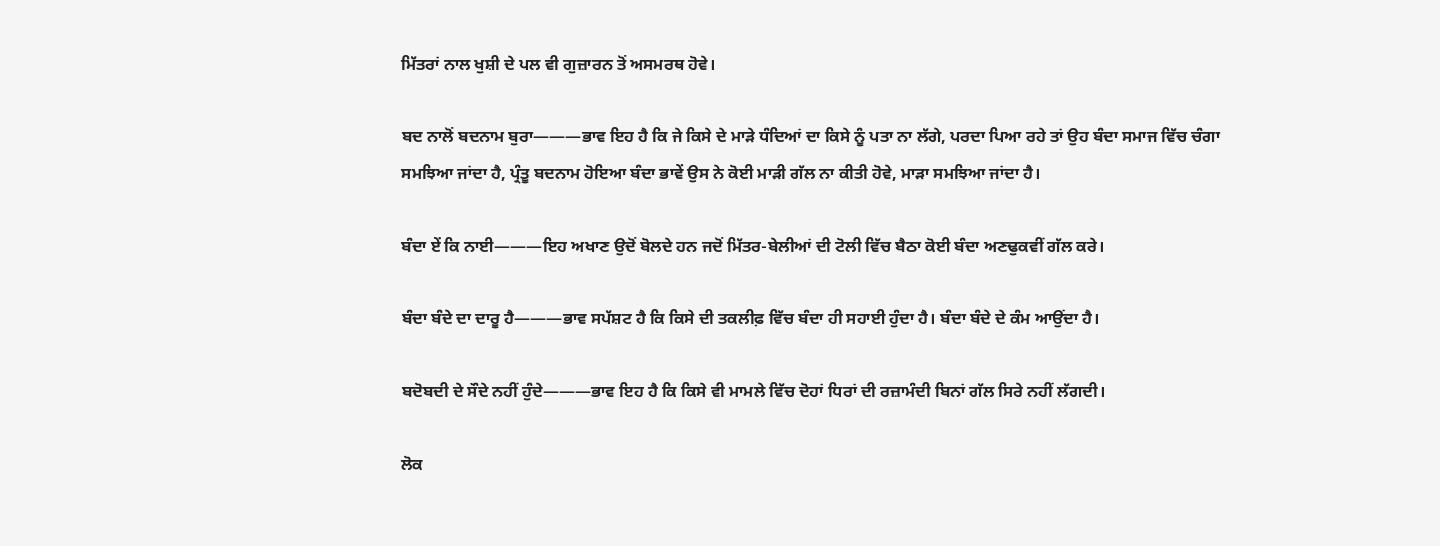ਮਿੱਤਰਾਂ ਨਾਲ ਖੁਸ਼ੀ ਦੇ ਪਲ ਵੀ ਗੁਜ਼ਾਰਨ ਤੋਂ ਅਸਮਰਥ ਹੋਵੇ।

ਬਦ ਨਾਲੋਂ ਬਦਨਾਮ ਬੁਰਾ———ਭਾਵ ਇਹ ਹੈ ਕਿ ਜੇ ਕਿਸੇ ਦੇ ਮਾੜੇ ਧੰਦਿਆਂ ਦਾ ਕਿਸੇ ਨੂੰ ਪਤਾ ਨਾ ਲੱਗੇ, ਪਰਦਾ ਪਿਆ ਰਹੇ ਤਾਂ ਉਹ ਬੰਦਾ ਸਮਾਜ ਵਿੱਚ ਚੰਗਾ ਸਮਝਿਆ ਜਾਂਦਾ ਹੈ, ਪ੍ਰੰਤੂ ਬਦਨਾਮ ਹੋਇਆ ਬੰਦਾ ਭਾਵੇਂ ਉਸ ਨੇ ਕੋਈ ਮਾੜੀ ਗੱਲ ਨਾ ਕੀਤੀ ਹੋਵੇ, ਮਾੜਾ ਸਮਝਿਆ ਜਾਂਦਾ ਹੈ।

ਬੰਦਾ ਏਂ ਕਿ ਨਾਈ———ਇਹ ਅਖਾਣ ਉਦੋਂ ਬੋਲਦੇ ਹਨ ਜਦੋਂ ਮਿੱਤਰ-ਬੇਲੀਆਂ ਦੀ ਟੋਲੀ ਵਿੱਚ ਬੈਠਾ ਕੋਈ ਬੰਦਾ ਅਣਢੁਕਵੀਂ ਗੱਲ ਕਰੇ।

ਬੰਦਾ ਬੰਦੇ ਦਾ ਦਾਰੂ ਹੈ———ਭਾਵ ਸਪੱਸ਼ਟ ਹੈ ਕਿ ਕਿਸੇ ਦੀ ਤਕਲੀਫ਼ ਵਿੱਚ ਬੰਦਾ ਹੀ ਸਹਾਈ ਹੁੰਦਾ ਹੈ। ਬੰਦਾ ਬੰਦੇ ਦੇ ਕੰਮ ਆਉਂਦਾ ਹੈ।

ਬਦੋਬਦੀ ਦੇ ਸੌਦੇ ਨਹੀਂ ਹੁੰਦੇ———ਭਾਵ ਇਹ ਹੈ ਕਿ ਕਿਸੇ ਵੀ ਮਾਮਲੇ ਵਿੱਚ ਦੋਹਾਂ ਧਿਰਾਂ ਦੀ ਰਜ਼ਾਮੰਦੀ ਬਿਨਾਂ ਗੱਲ ਸਿਰੇ ਨਹੀਂ ਲੱਗਦੀ।

ਲੋਕ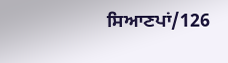ਸਿਆਣਪਾਂ/126